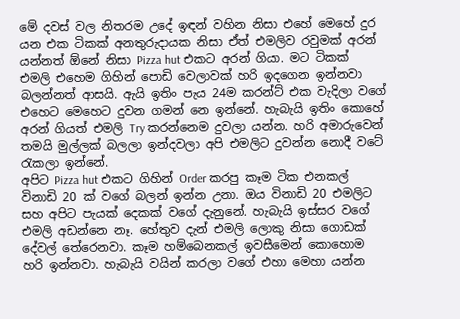මේ දවස් වල නිතරම උදේ ඉඳන් වහින නිසා එහේ මෙහේ දුර යන එක ටිකක් අනතුරුදායක නිසා ඒත් එමලිව රවුමක් අරන් යන්නත් ඕනේ නිසා Pizza hut එකට අරන් ගියා. මට ටිකක් එමලි එහෙම ගිහින් පොඩි වෙලාවක් හරි ඉදගෙන ඉන්නවා බලන්නත් ආසයි. ඇයි ඉතිං පැය 24ම කරන්ට් එක වැදිලා වගේ එහෙට මෙහෙට දුවන ගමන් නෙ ඉන්නේ. හැබැයි ඉතිං කොහේ අරන් ගියත් එමලි Try කරන්නෙම දුවලා යන්න. හරි අමාරුවෙන් තමයි මුල්ලක් බලලා ඉන්දවලා අපි එමලිට දුවන්න නොදී වටේ රැකලා ඉන්නේ.
අපිට Pizza hut එකට ගිහින් Order කරපු කෑම ටික එනකල් විනාඩි 20 ක් වගේ බලන් ඉන්න උනා. ඔය විනාඩි 20 එමලිට සහ අපිට පැයක් දෙකක් වගේ දැනුනේ. හැබැයි ඉස්සර වගේ එමලි අඩන්නෙ නෑ. හේතුව දැන් එමලි ලොකු නිසා ගොඩක් දේවල් තේරෙනවා. කෑම හම්බෙනකල් ඉවසීමෙන් කොහොම හරි ඉන්නවා. හැබැයි වයින් කරලා වගේ එහා මෙහා යන්න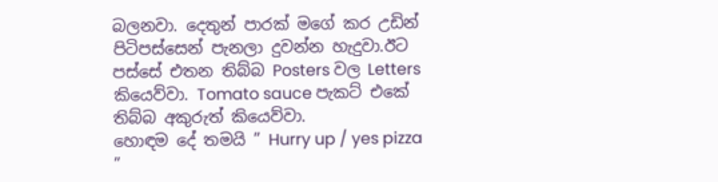බලනවා. දෙතුන් පාරක් මගේ කර උඩින් පිටිපස්සෙන් පැනලා දුවන්න හැදුවා.ඊට පස්සේ එතන තිබ්බ Posters වල Letters කියෙව්වා. Tomato sauce පැකට් එකේ තිබ්බ අකුරුත් කියෙව්වා.
හොඳම දේ තමයි ” Hurry up / yes pizza ”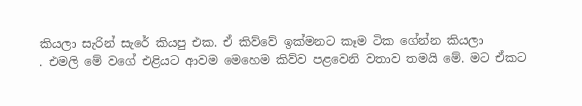කියලා සැරින් සැරේ කියපු එක. ඒ කිව්වේ ඉක්මනට කෑම ටික ගේන්න කියලා
. එමලි මේ වගේ එළියට ආවම මෙහෙම කිව්ව පළවෙනි වතාව තමයි මේ. මට ඒකට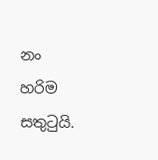නං හරිම සතුටුයි.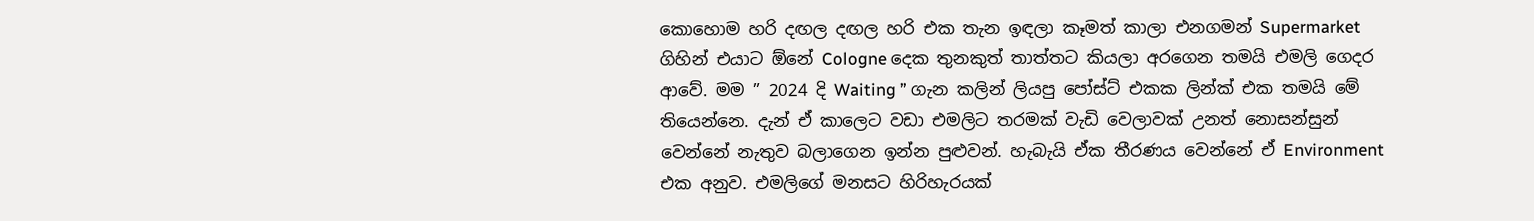කොහොම හරි දඟල දඟල හරි එක තැන ඉඳලා කෑමත් කාලා එනගමන් Supermarket ගිහින් එයාට ඕනේ Cologne දෙක තුනකුත් තාත්තට කියලා අරගෙන තමයි එමලි ගෙදර ආවේ. මම ” 2024 දි Waiting ” ගැන කලින් ලියපු පෝස්ට් එකක ලින්ක් එක තමයි මේ තියෙන්නෙ. දැන් ඒ කාලෙට වඩා එමලිට තරමක් වැඩි වෙලාවක් උනත් නොසන්සුන් වෙන්නේ නැතුව බලාගෙන ඉන්න පුළුවන්. හැබැයි ඒක තීරණය වෙන්නේ ඒ Environment එක අනුව. එමලිගේ මනසට හිරිහැරයක්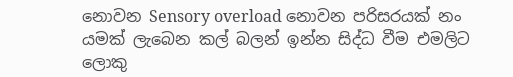නොවන Sensory overload නොවන පරිසරයක් නං යමක් ලැබෙන කල් බලන් ඉන්න සිද්ධ වීම එමලිට ලොකු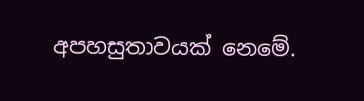අපහසුතාවයක් නෙමේ.